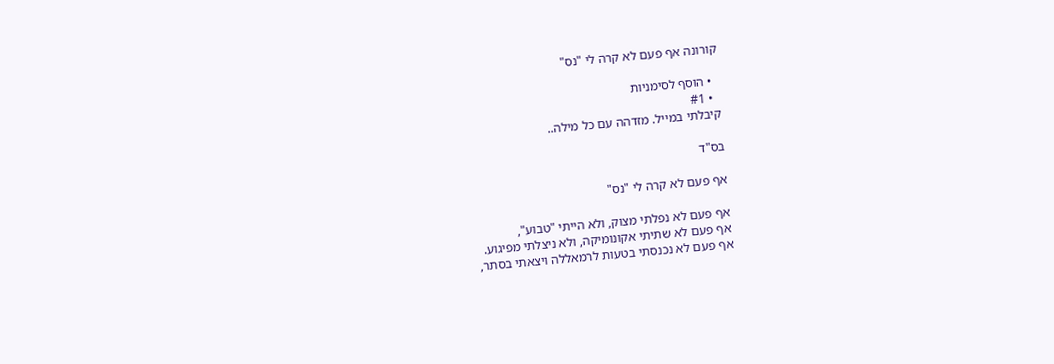קורונה אף פעם לא קרה לי "נס"

  • הוסף לסימניות
  • #1
קיבלתי במייל. מזדהה עם כל מילה..

בס"ד

אף פעם לא קרה לי "נס"

אף פעם לא נפלתי מצוק, ולא הייתי "טבוע",
אף פעם לא שתיתי אקונומיקה, ולא ניצלתי מפיגוע.
אף פעם לא נכנסתי בטעות לרמאללה ויצאתי בסתר,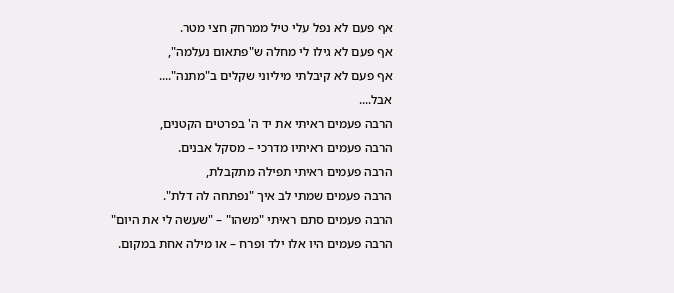אף פעם לא נפל עלי טיל ממרחק חצי מטר.
אף פעם לא גילו לי מחלה ש"פתאום נעלמה",
אף פעם לא קיבלתי מיליוני שקלים ב"מתנה"....
אבל....
הרבה פעמים ראיתי את יד ה' בפרטים הקטנים,
הרבה פעמים ראיתיו מדרכי – מסקל אבנים.
הרבה פעמים ראיתי תפילה מתקבלת,
הרבה פעמים שמתי לב איך "נפתחה לה דלת".
הרבה פעמים סתם ראיתי "משהו" – "שעשה לי את היום"
הרבה פעמים היו אלו ילד ופרח – או מילה אחת במקום.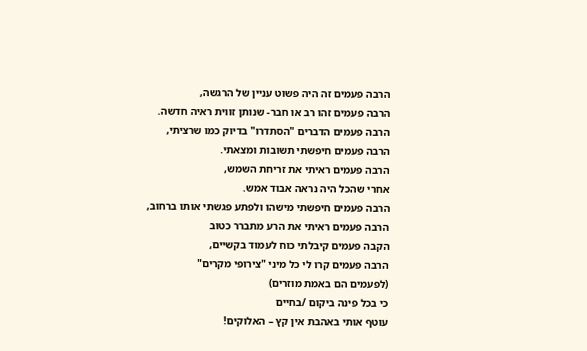הרבה פעמים זה היה פשוט עניין של הרגשה,
הרבה פעמים זהו רב או חבר- שנותן זווית ראיה חדשה.
הרבה פעמים הדברים "הסתדרו" בדיוק כמו שרציתי,
הרבה פעמים חיפשתי תשובות ומצאתי.
הרבה פעמים ראיתי את זריחת השמש,
אחרי שהכל היה נראה אבוד אמש.
הרבה פעמים חיפשתי מישהו ולפתע פגשתי אותו ברחוב,
הרבה פעמים ראיתי את הרע מתברר כטוב
הקבה פעמים קיבלתי כוח לעמוד בקשיים,
הרבה פעמים קרו לי כל מיני "צירופי מקרים"
(לפעמים הם באמת מוזרים)
כי בכל פינה ביקום /בחיים
עוטף אותי באהבת אין קץ – האלוקים!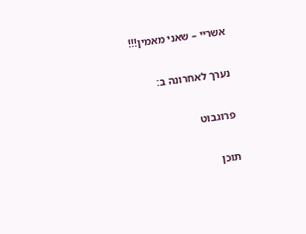אשריי – שאני מאמין!!!

נערך לאחרונה ב:

פרוגבוט

תוכן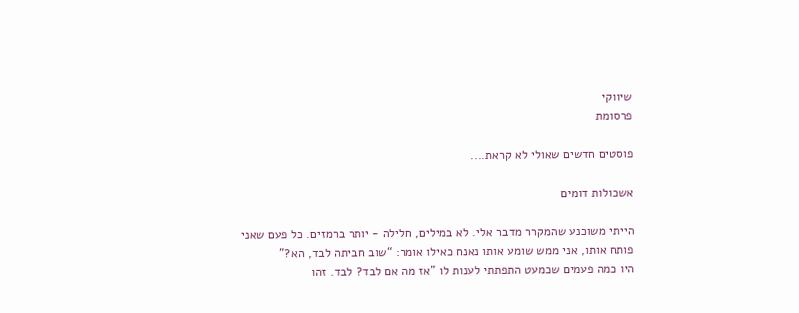שיווקי
פרסומת

פוסטים חדשים שאולי לא קראת....

אשכולות דומים

הייתי משוכנע שהמקרר מדבר אלי. לא במילים, חלילה - יותר ברמזים. כל פעם שאני פותח אותו, אני ממש שומע אותו נאנח כאילו אומר: “שוב חביתה לבד, הא?”
היו כמה פעמים שכמעט התפתתי לענות לו "אז מה אם לבד? לבד. זהו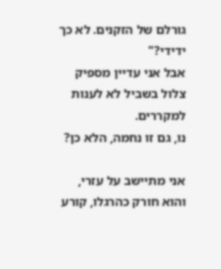גורלם של הזקנים. לא כך ידידי?"
אבל אני עדיין מספיק צלול בשביל לא לענות למקררים.
נו, גם זו נחמה, הלא כן?

אני מתיישב על עזרי, והוא חורק כהרגלו, קורע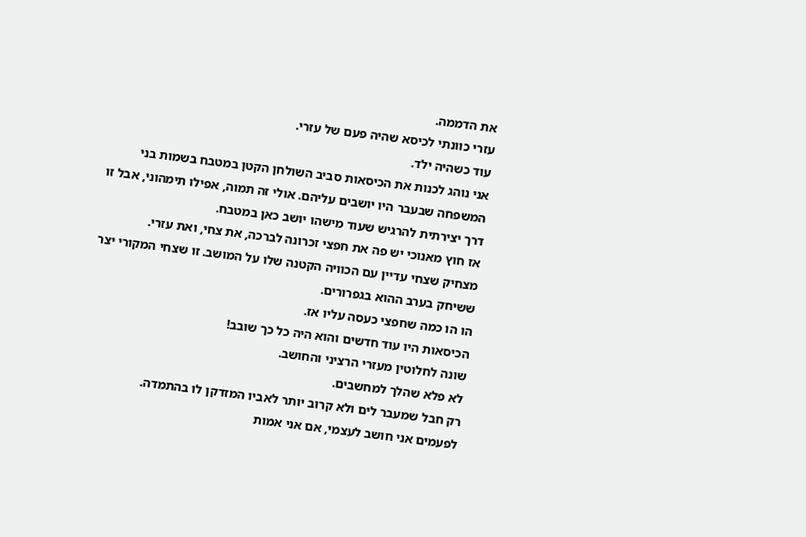את הדממה.
עזרי כוונתי לכיסא שהיה פעם של עזרי.
עוד כשהיה ילד.
אני נוהג לכנות את הכיסאות סביב השולחן הקטן במטבח בשמות בני המשפחה שבעבר היו יושבים עליהם. אולי זה תמוה, אפילו תימהוני, אבל זו דרך יצירתית להרגיש שעוד מישהו יושב כאן במטבח.
אז חוץ מאנוכי יש פה את חפצי זכרונה לברכה, את צחי, ואת עזרי.
מצחיק שצחי עדיין עם הכוויה הקטנה שלו על המושב. זו שצחי המקורי יצר ששיחק בערב ההוא בגפרורים.
הו הו כמה שחפצי כעסה עליו אז.
הכיסאות היו עוד חדשים והוא היה כל כך שובב!
שונה לחלוטין מעזרי הרציני והחושב.
לא פלא שהלך למחשבים.
רק חבל שמעבר לים ולא קרוב יותר לאביו המזדקן לו בהתמדה.
לפעמים אני חושב לעצמי, אם אני אמות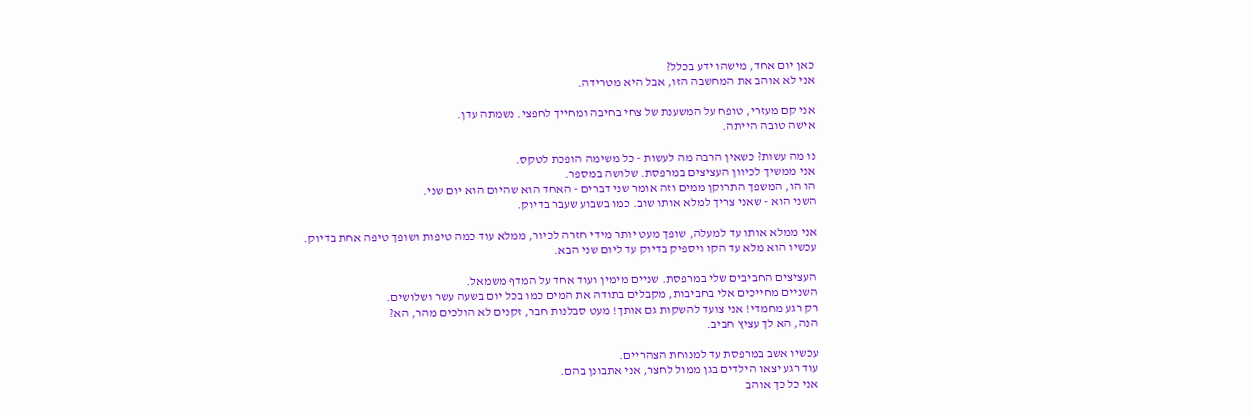כאן יום אחד, מישהו ידע בכלל?
אני לא אוהב את המחשבה הזו, אבל היא מטרידה.

אני קם מעזרי, טופח על המשענת של צחי בחיבה ומחייך לחפצי. נשמתה עדן.
אישה טובה הייתה.

נו מה עשות? כשאין הרבה מה לעשות - כל משימה הופכת לטקס.
אני ממשיך לכיוון העציצים במרפסת. שלושה במספר.
הו הו, המשפך התרוקן ממים וזה אומר שני דברים - האחד הוא שהיום הוא יום שני.
השני הוא - שאני צריך למלא אותו שוב. כמו בשבוע שעבר בדיוק.

אני ממלא אותו עד למעלה, שופך מעט יותר מידי חזרה לכיור, ממלא עוד כמה טיפות ושופך טיפה אחת בדיוק.
עכשיו הוא מלא עד הקו ויספיק בדיוק עד ליום שני הבא.

העציצים החביבים שלי במרפסת. שניים מימין ועוד אחד על המדף משמאל.
השניים מחייכים אלי בחביבות, מקבלים בתודה את המים כמו בכל יום בשעה עשר ושלושים.
רק רגע מחמדי! אני צועד להשקות גם אותך! מעט סבלנות חבר, זקנים לא הולכים מהר, הא?
הנה, הא לך עציץ חביב.

עכשיו אשב במרפסת עד למנוחת הצהריים.
עוד רגע יצאו הילדים בגן ממול לחצר, אני אתבונן בהם.
אני כל כך אוהב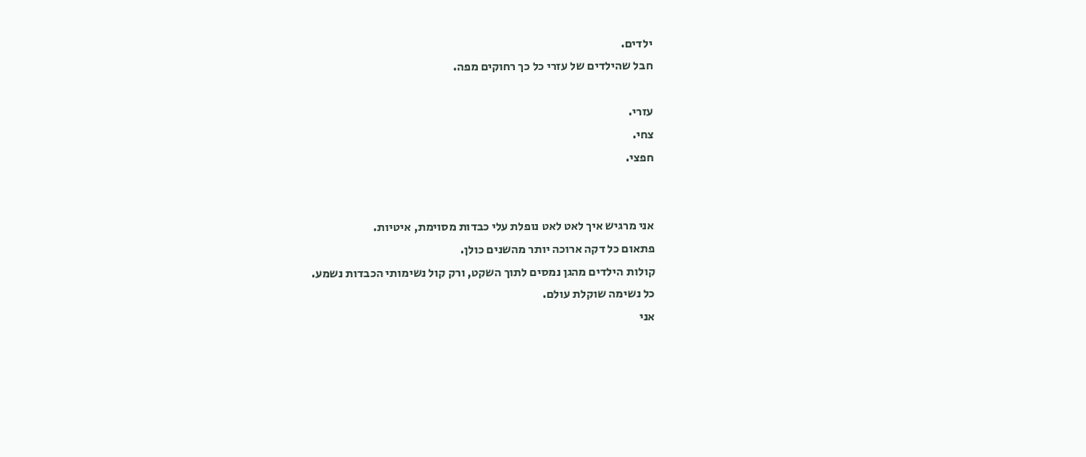ילדים.
חבל שהילדים של עזרי כל כך רחוקים מפה.

עזרי.
צחי.
חפצי.


אני מרגיש איך לאט לאט נופלת עלי כבדות מסוימת, איטיות.
פתאום כל דקה ארוכה יותר מהשנים כולן.
קולות הילדים מהגן נמסים לתוך השקט, ורק קול נשימותי הכבדות נשמע.
כל נשימה שוקלת עולם.
אני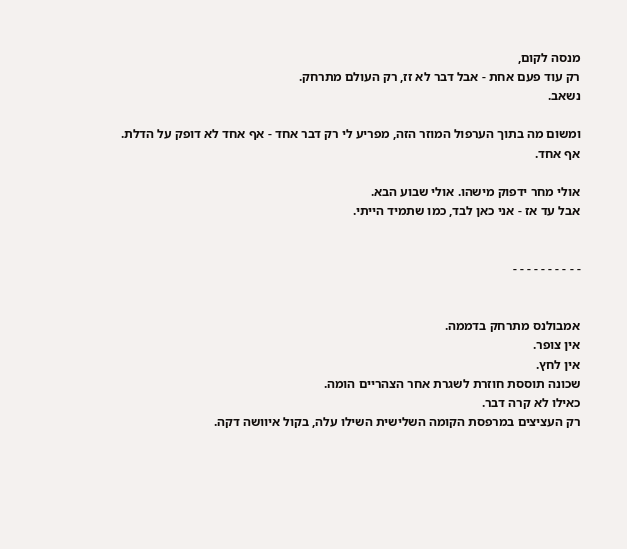מנסה לקום,
רק עוד פעם אחת - אבל דבר לא זז, רק העולם מתרחק.
נשאב.

ומשום מה בתוך הערפול המוזר הזה, מפריע לי רק דבר אחד - אף אחד לא דופק על הדלת.
אף אחד.

אולי מחר ידפוק מישהו. אולי שבוע הבא.
אבל עד אז - אני כאן לבד, כמו שתמיד הייתי.


- - - - - - - - - -


אמבולנס מתרחק בדממה.
אין צופר.
אין לחץ.
שכונה תוססת חוזרת לשגרת אחר הצהריים הומה.
כאילו לא קרה דבר.
רק העציצים במרפסת הקומה השלישית השילו עלה, בקול איוושה דקה.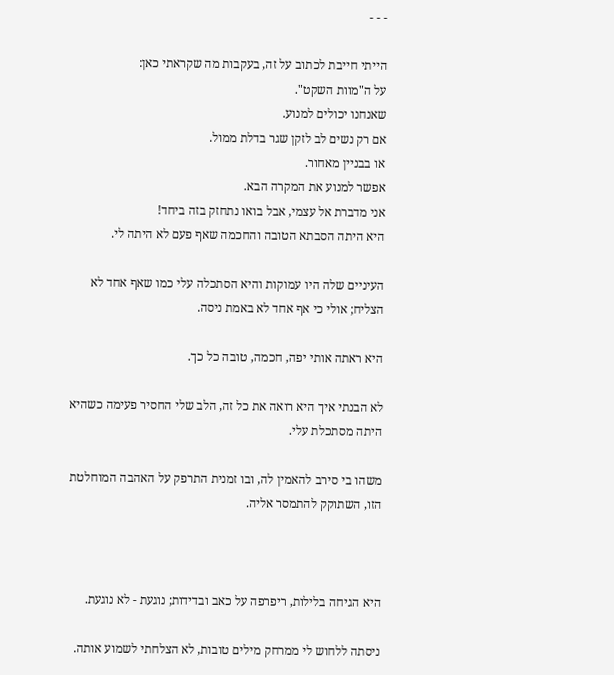- - -

הייתי חייבת לכתוב על זה, בעקבות מה שקראתי כאן:
על ה"מוות השקט".
שאנחנו יכולים למנוע.
אם רק נשים לב לזקן שגר בדלת ממול.
או בבניין מאחור.
אפשר למנוע את המקרה הבא.
אני מדברת אל עצמי, אבל בואו נתחזק בזה ביחד!
היא היתה הסבתא הטובה והחכמה שאף פעם לא היתה לי.

העיניים שלה היו עמוקות והיא הסתכלה עלי כמו שאף אחד לא הצליח; אולי כי אף אחד לא באמת ניסה.

היא ראתה אותי יפה, חכמה, טובה כל כך.

לא הבנתי איך היא רואה את כל זה, הלב שלי החסיר פעימה כשהיא היתה מסתכלת עלי.

משהו בי סירב להאמין לה, ובו זמנית התרפק על האהבה המוחלטת הזו, השתוקק להתמסר אליה.



היא הגיחה בלילות, ריפרפה על כאב ובדידות; נוגעת - לא נוגעת.

ניסתה ללחוש לי ממרחק מילים טובות, לא הצלחתי לשמוע אותה.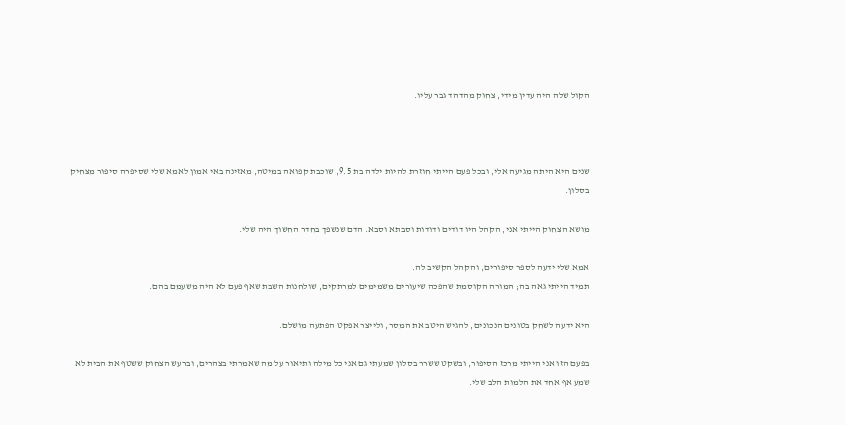הקול שלה היה עדין מידי, צחוק מהדהד גבר עליו.



שנים היא היתה מגיעה אלי, ובכל פעם הייתי חוזרת להיות ילדה בת 9.5, שוכבת קפואה במיטה, מאזינה באי אמון לאמא שלי שסיפרה סיפור מצחיק בסלון.

מושא הצחוק הייתי אני, הקהל היו דודים ודודות וסבתא וסבא. הדם שנשפך בחדר החשוך היה שלי.

אמא שלי ידעה לספר סיפורים, והקהל הקשיב לה.
תמיד הייתי גאה בה; המורה הקוסמת שהפכה שיעורים משמימים למרתקים, שולחנות השבת שאף פעם לא היה משעמם בהם.

היא ידעה לשחק בטונים הנכונים, להגיש היטב את המסר, ולייצר אפקט הפתעה מושלם.

בפעם הזו אני הייתי מרכז הסיפור, ובשקט ששרר בסלון שמעתי גם אני כל מילה ותיאור על מה שאמרתי בצהרים, וברעש הצחוק ששטף את הבית לא שמע אף אחד את הלמות הלב שלי.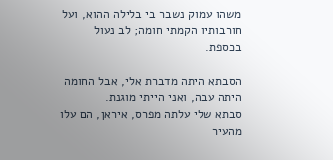משהו עמוק נשבר בי בלילה ההוא, ועל חורבותיו הקמתי חומה; לב נעול בכספת.

הסבתא היתה מדברת אלי, אבל החומה היתה עבה, ואני הייתי מוגנת.
סבתא שלי עלתה מפרס, איראן, הם עלו מהעיר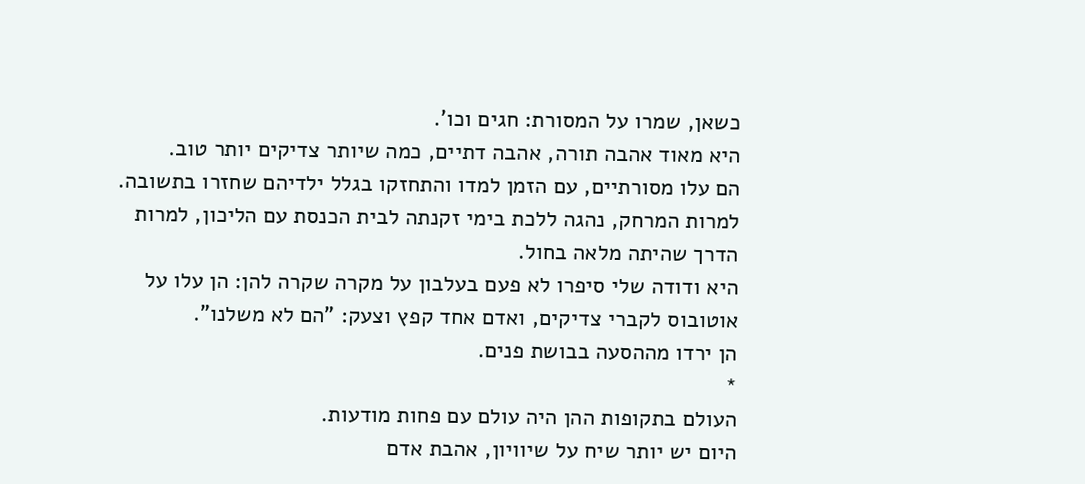כשאן, שמרו על המסורת: חגים וכו'.
היא מאוד אהבה תורה, אהבה דתיים, כמה שיותר צדיקים יותר טוב.
הם עלו מסורתיים, עם הזמן למדו והתחזקו בגלל ילדיהם שחזרו בתשובה.
למרות המרחק, נהגה ללכת בימי זקנתה לבית הכנסת עם הליכון, למרות הדרך שהיתה מלאה בחול.
היא ודודה שלי סיפרו לא פעם בעלבון על מקרה שקרה להן: הן עלו על אוטובוס לקברי צדיקים, ואדם אחד קפץ וצעק: "הם לא משלנו".
הן ירדו מההסעה בבושת פנים.
*
העולם בתקופות ההן היה עולם עם פחות מודעות.
היום יש יותר שיח על שיוויון, אהבת אדם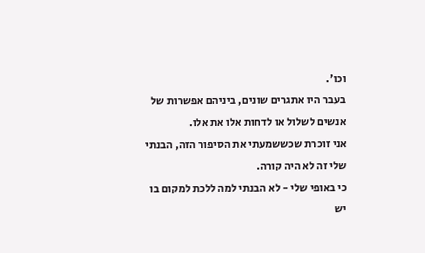וכו'.
בעבר היו אתגרים שונים, ביניהם אפשרות של אנשים לשלול או לדחות אלו את אלו.
אני זוכרת שכששמעתי את הסיפור הזה, הבנתי שלי זה לא היה קורה.
כי באופי שלי - לא הבנתי למה ללכת למקום בו יש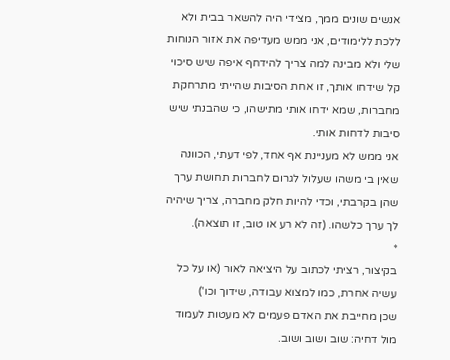אנשים שונים ממך, מצידי היה להשאר בבית ולא ללכת ללימודים, אני ממש מעדיפה את אזור הנוחות שלי ולא מבינה למה צריך להידחף איפה שיש סיכוי קל שידחו אותך, זו אחת הסיבות שהייתי מתרחקת מחברות, שמא ידחו אותי מתישהו, כי שהבנתי שיש סיבות לדחות אותי.
אני ממש לא מעניינת אף אחד, לפי דעתי, הכוונה שאין בי משהו שעלול לגרום לחברות תחושת ערך שהן בקרבתי, וכדי להיות חלק מחברה, צריך שיהיה לך ערך כלשהו. (זה לא רע או טוב, זו תוצאה).
*
בקיצור, רציתי לכתוב על היציאה לאור (או על כל עשיה אחרת, כמו למצוא עבודה, שידוך וכו')
שכן מחייבת את האדם פעמים לא מעטות לעמוד מול דחיה: שוב ושוב ושוב.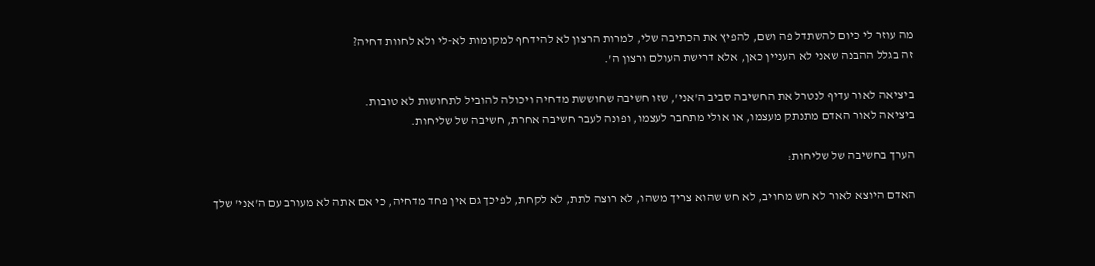מה עוזר לי כיום להשתדל פה ושם, להפיץ את הכתיבה שלי, למרות הרצון לא להידחף למקומות לא-לי ולא לחוות דחיה?
זה בגלל ההבנה שאני לא העניין כאן, אלא דרישת העולם ורצון ה'.

ביציאה לאור עדיף לנטרל את החשיבה סביב ה'אני', שזו חשיבה שחוששת מדחיה ויכולה להוביל לתחושות לא טובות.
ביציאה לאור האדם מתנתק מעצמו, או אולי מתחבר לעצמו, ופונה לעבר חשיבה אחרת, חשיבה של שליחות.

הערך בחשיבה של שליחות:

האדם היוצא לאור לא חש מחויב, לא חש שהוא צריך משהו, לא רוצה לתת, לא לקחת, לפיכך גם אין פחד מדחיה, כי אם אתה לא מעורב עם ה'אני' שלך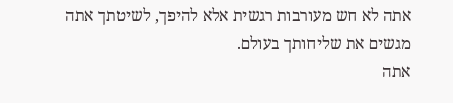אתה לא חש מעורבות רגשית אלא להיפך, לשיטתך אתה מגשים את שליחותך בעולם.
אתה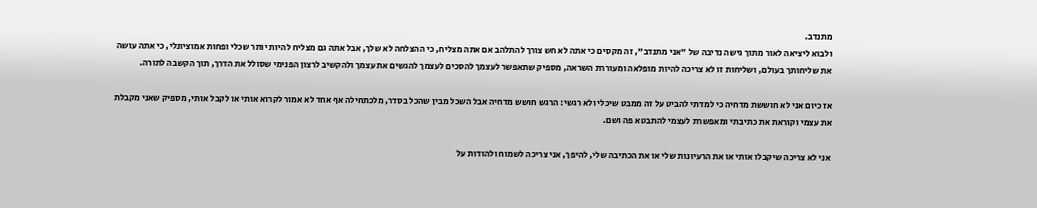מתנדב.
ולבוא ליציאה לאור מתוך גישה נדיבה של "אני מתנדב", זה מקסים כי אתה לא חש צורך להתלהב אם אתה מצליח, כי ההצלחה לא שלך, אבל אתה גם מצליח להיות יותר שכלי ופחות אמוציונלי, כי אתה עושה את שליחותך בעולם, ושליחות זו לא צריכה להיות מופלאה ומעוררת השראה, מספיק שתאפשר לעצמך להסכים לעצמך להגשים את עצמך ולהקשיב לרצון הפנימי שסולל את הדרך, תוך הקשבה לתורה.

אז כיום אני לא חוששת מדחיה כי למדתי להביט על זה ממבט שיכלי ולא רגשי: הרגש חושש מדחיה אבל השכל מבין שהכל בסדר, מלכתחילה אף אחד לא אמור לקרוא אותי או לקבל אותי, מספיק שאני מקבלת את עצמי וקוראת את כתיבתי ומאפשרת לעצמי להתבטא פה ושם.

אני לא צריכה שיקבלו אותי או את הרעיונות שלי או את הכתיבה שלי, להיפך, אני צריכה לשמוח ולהודות על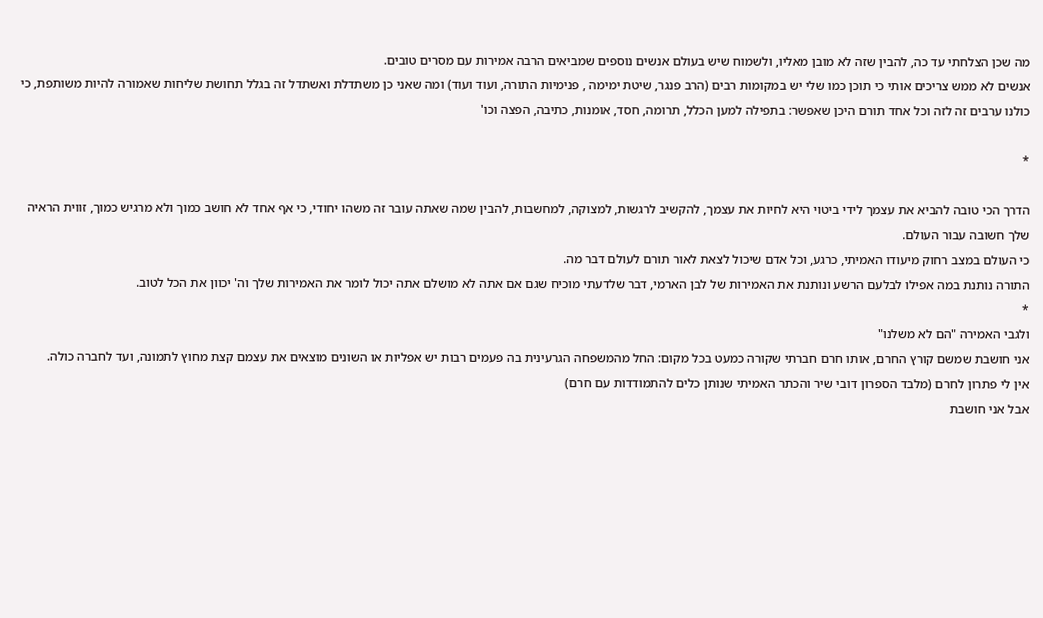מה שכן הצלחתי עד כה, להבין שזה לא מובן מאליו, ולשמוח שיש בעולם אנשים נוספים שמביאים הרבה אמירות עם מסרים טובים.
אנשים לא ממש צריכים אותי כי תוכן כמו שלי יש במקומות רבים (הרב פנגר, שיטת ימימה , פנימיות התורה, ועוד ועוד) ומה שאני כן משתדלת ואשתדל זה בגלל תחושת שליחות שאמורה להיות משותפת, כי כולנו ערבים זה לזה וכל אחד תורם היכן שאפשר: בתפילה למען הכלל, תרומה, חסד, אומנות, כתיבה, הפצה וכו'

*

הדרך הכי טובה להביא את עצמך לידי ביטוי היא לחיות את עצמך, להקשיב לרגשות, למצוקה, למחשבות, להבין שמה שאתה עובר זה משהו יחודי, כי אף אחד לא חושב כמוך ולא מרגיש כמוך, זווית הראיה שלך חשובה עבור העולם.
כי העולם במצב רחוק מיעודו האמיתי, כרגע, וכל אדם שיכול לצאת לאור תורם לעולם דבר מה.
התורה נותנת במה אפילו לבלעם הרשע ונותנת את האמירות של לבן הארמי, דבר שלדעתי מוכיח שגם אם אתה לא מושלם אתה יכול לומר את האמירות שלך וה' יכוון את הכל לטוב.
*
ולגבי האמירה "הם לא משלנו"
אני חושבת שמשם קורץ החרם, אותו חרם חברתי שקורה כמעט בכל מקום: החל מהמשפחה הגרעינית בה פעמים רבות יש אפליות או השונים מוצאים את עצמם קצת מחוץ לתמונה, ועד לחברה כולה.
אין לי פתרון לחרם (מלבד הספרון דובי שיר והכתר האמיתי שנותן כלים להתמודדות עם חרם)
אבל אני חושבת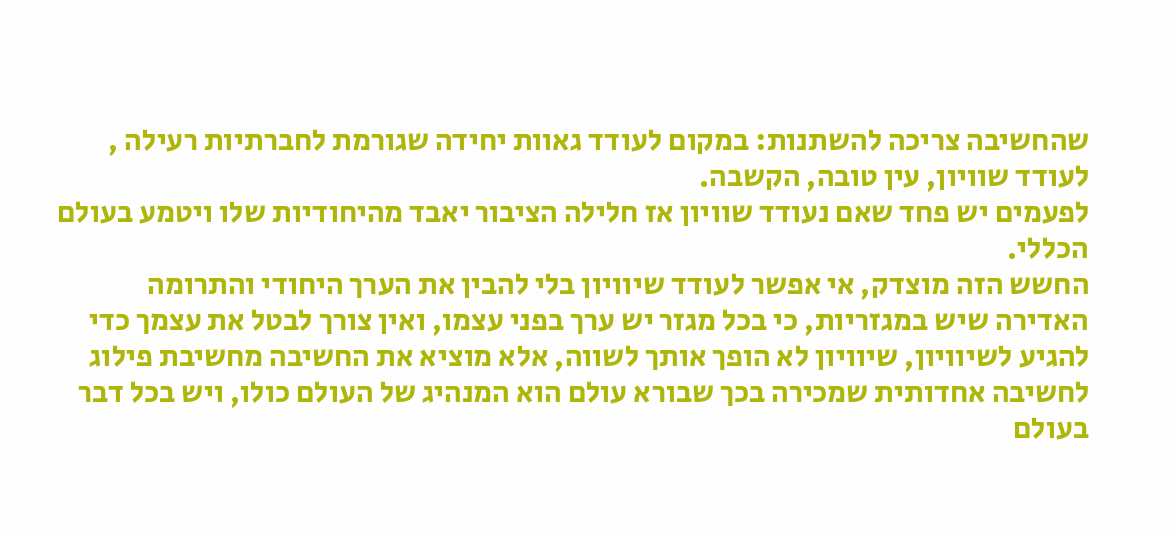שהחשיבה צריכה להשתנות: במקום לעודד גאוות יחידה שגורמת לחברתיות רעילה , לעודד שוויון, עין טובה, הקשבה.
לפעמים יש פחד שאם נעודד שוויון אז חלילה הציבור יאבד מהיחודיות שלו ויטמע בעולם הכללי.
החשש הזה מוצדק, אי אפשר לעודד שיוויון בלי להבין את הערך היחודי והתרומה האדירה שיש במגזריות, כי בכל מגזר יש ערך בפני עצמו, ואין צורך לבטל את עצמך כדי להגיע לשיוויון, שיוויון לא הופך אותך לשווה, אלא מוציא את החשיבה מחשיבת פילוג לחשיבה אחדותית שמכירה בכך שבורא עולם הוא המנהיג של העולם כולו, ויש בכל דבר בעולם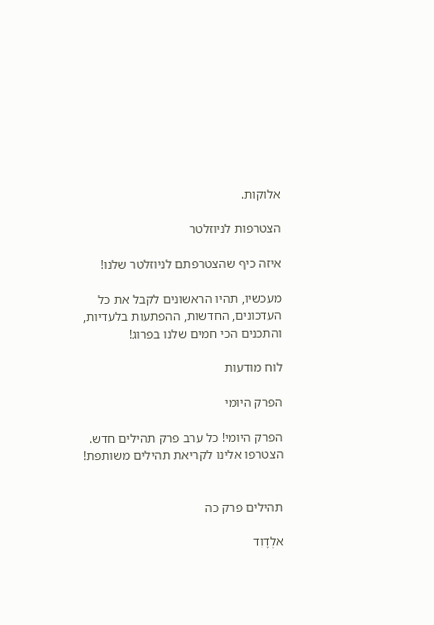אלוקות.

הצטרפות לניוזלטר

איזה כיף שהצטרפתם לניוזלטר שלנו!

מעכשיו, תהיו הראשונים לקבל את כל העדכונים, החדשות, ההפתעות בלעדיות, והתכנים הכי חמים שלנו בפרוג!

לוח מודעות

הפרק היומי

הפרק היומי! כל ערב פרק תהילים חדש. הצטרפו אלינו לקריאת תהילים משותפת!


תהילים פרק כה

אלְדָוִד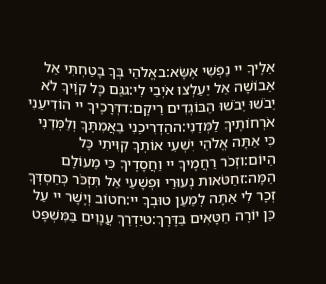אֵלֶיךָ יי נַפְשִׁי אֶשָּׂא:באֱלֹהַי בְּךָ בָטַחְתִּי אַל אֵבוֹשָׁה אַל יַעַלְצוּ אֹיְבַי לִי:גגַּם כָּל קוֶֹיךָ לֹא יֵבֹשׁוּ יֵבֹשׁוּ הַבּוֹגְדִים רֵיקָם:דדְּרָכֶיךָ יי הוֹדִיעֵנִי אֹרְחוֹתֶיךָ לַמְּדֵנִי:ההַדְרִיכֵנִי בַאֲמִתֶּךָ וְלַמְּדֵנִי כִּי אַתָּה אֱלֹהֵי יִשְׁעִי אוֹתְךָ קִוִּיתִי כָּל הַיּוֹם:וזְכֹר רַחֲמֶיךָ יי וַחֲסָדֶיךָ כִּי מֵעוֹלָם הֵמָּה:זחַטֹּאות נְעוּרַי וּפְשָׁעַי אַל תִּזְכֹּר כְּחַסְדְּךָ זְכָר לִי אַתָּה לְמַעַן טוּבְךָ יי:חטוֹב וְיָשָׁר יי עַל כֵּן יוֹרֶה חַטָּאִים בַּדָּרֶךְ:טיַדְרֵךְ עֲנָוִים בַּמִּשְׁפָּט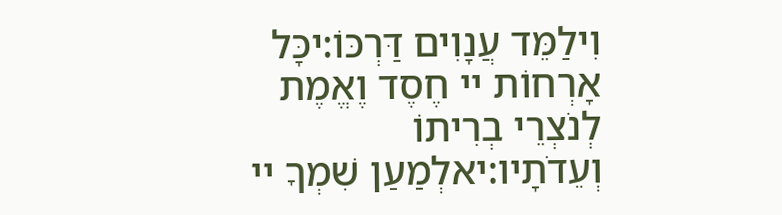וִילַמֵּד עֲנָוִים דַּרְכּוֹ:יכָּל אָרְחוֹת יי חֶסֶד וֶאֱמֶת לְנֹצְרֵי בְרִיתוֹ וְעֵדֹתָיו:יאלְמַעַן שִׁמְךָ יי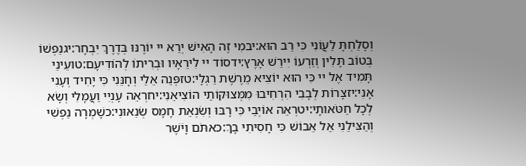וְסָלַחְתָּ לַעֲוֹנִי כִּי רַב הוּא:יבמִי זֶה הָאִישׁ יְרֵא יי יוֹרֶנּוּ בְּדֶרֶךְ יִבְחָר:יגנַפְשׁוֹ בְּטוֹב תָּלִין וְזַרְעוֹ יִירַשׁ אָרֶץ:ידסוֹד יי לִירֵאָיו וּבְרִיתוֹ לְהוֹדִיעָם:טועֵינַי תָּמִיד אֶל יי כִּי הוּא יוֹצִיא מֵרֶשֶׁת רַגְלָי:טזפְּנֵה אֵלַי וְחָנֵּנִי כִּי יָחִיד וְעָנִי אָנִי:יזצָרוֹת לְבָבִי הִרְחִיבוּ מִמְּצוּקוֹתַי הוֹצִיאֵנִי:יחרְאֵה עָנְיִי וַעֲמָלִי וְשָׂא לְכָל חַטֹּאותָי:יטרְאֵה אוֹיְבַי כִּי רָבּוּ וְשִׂנְאַת חָמָס שְׂנֵאוּנִי:כשָׁמְרָה נַפְשִׁי וְהַצִּילֵנִי אַל אֵבוֹשׁ כִּי חָסִיתִי בָךְ:כאתֹּם וָיֹשֶׁר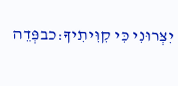יִצְּרוּנִי כִּי קִוִּיתִיךָ:כבפְּדֵה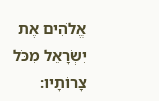אֱלֹהִים אֶת יִשְׂרָאֵל מִכֹּל צָרוֹתָיו: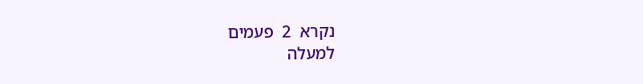נקרא  2  פעמים
למעלה